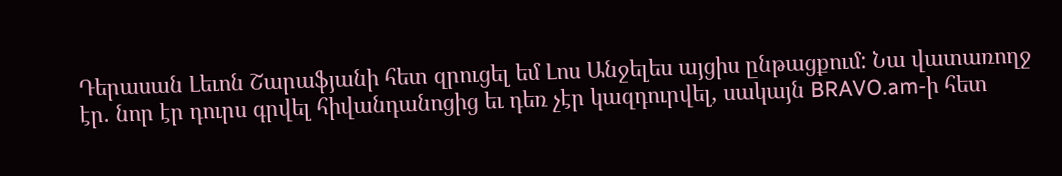Դերասան Լեւոն Շարաֆյանի հետ զրուցել եմ Լոս Անջելես այցիս ընթացքում: Նա վատառողջ էր. նոր էր դուրս գրվել հիվանդանոցից եւ դեռ չէր կազդուրվել, սակայն BRAVO.am-ի հետ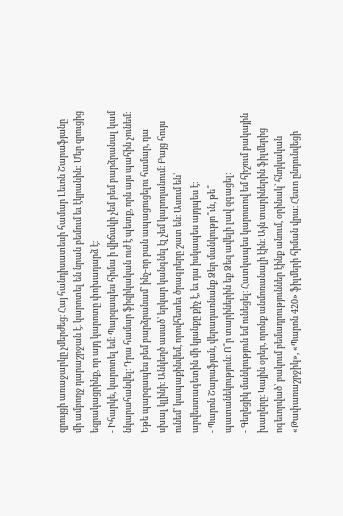զրույցի առաջարկը չմերժեց։ Հայ հանդիսատեսի համար Լեւոն Շարաֆյանը մի ամբողջ դարաշրջան է. կարոտել են նրան բեմում եւ էկրանին: Մեր զրուցից եզրակացրինք, որ այդ կարոտը փոխադարձ է։
- Իհարկե, կարոտել եմ։ Պարզապես հիմա ի վիճակի չեմ բեմ բարձրանալ կամ նկարահանվել։ Դրա համար ֆիզիկական ուժ է պետք, որն այս պահին չունեմ։ Եթե պարզապես բեմ բարձրանամ՝ ինչ-որ բան ապացուցելու համար, դա սխալ կլինի։ Անկեղծ ասած՝ երկար կանգնել էլ չեմ կարողանում։ Բայց հույս ունեմ՝ կապաքինվեմ, որովհետեւ ծրագրերը շատ են։ Ասում են՝ արվեստագետին մի կյանքը քիչ է, եւ դա իսկապես այդպես է։
- Պարոն Շարաֆյան, վերադառնանք Ձեր մանկությո՞ւն, թե՞ պատանեկություն։ Ո՞ր տարիներին եք Ձեզ ավելի լավ զգացել:
- Գեղեցիկ մանկություն եմ ունեցել։ Հատկապես կարոտով եմ հիշում բակային խաղերը։ Կային օրեր, որոնք անմոռանալի էին։ Այն տարիներին ֆիլմերից ոգեւորված՝ բակում բեմադրություններ էինք անում, օրինակ` հնդկական «Թափառաշրջիկ», «Պարոն 420» ֆիլմերի հիման վրա։ Հետո ընդունվեցի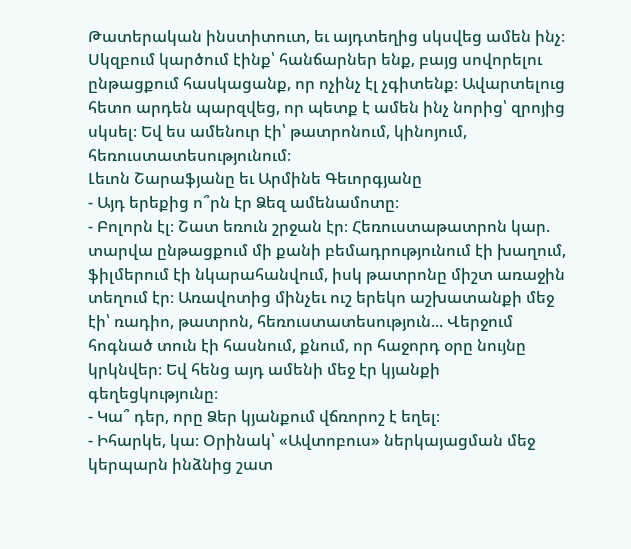Թատերական ինստիտուտ, եւ այդտեղից սկսվեց ամեն ինչ։ Սկզբում կարծում էինք՝ հանճարներ ենք, բայց սովորելու ընթացքում հասկացանք, որ ոչինչ էլ չգիտենք։ Ավարտելուց հետո արդեն պարզվեց, որ պետք է ամեն ինչ նորից՝ զրոյից սկսել։ Եվ ես ամենուր էի՝ թատրոնում, կինոյում, հեռուստատեսությունում։
Լեւոն Շարաֆյանը եւ Արմինե Գեւորգյանը
- Այդ երեքից ո՞րն էր Ձեզ ամենամոտը։
- Բոլորն էլ։ Շատ եռուն շրջան էր։ Հեռուստաթատրոն կար. տարվա ընթացքում մի քանի բեմադրությունում էի խաղում, ֆիլմերում էի նկարահանվում, իսկ թատրոնը միշտ առաջին տեղում էր։ Առավոտից մինչեւ ուշ երեկո աշխատանքի մեջ էի՝ ռադիո, թատրոն, հեռուստատեսություն... Վերջում հոգնած տուն էի հասնում, քնում, որ հաջորդ օրը նույնը կրկնվեր։ Եվ հենց այդ ամենի մեջ էր կյանքի գեղեցկությունը։
- Կա՞ դեր, որը Ձեր կյանքում վճռորոշ է եղել։
- Իհարկե, կա։ Օրինակ՝ «Ավտոբուս» ներկայացման մեջ կերպարն ինձնից շատ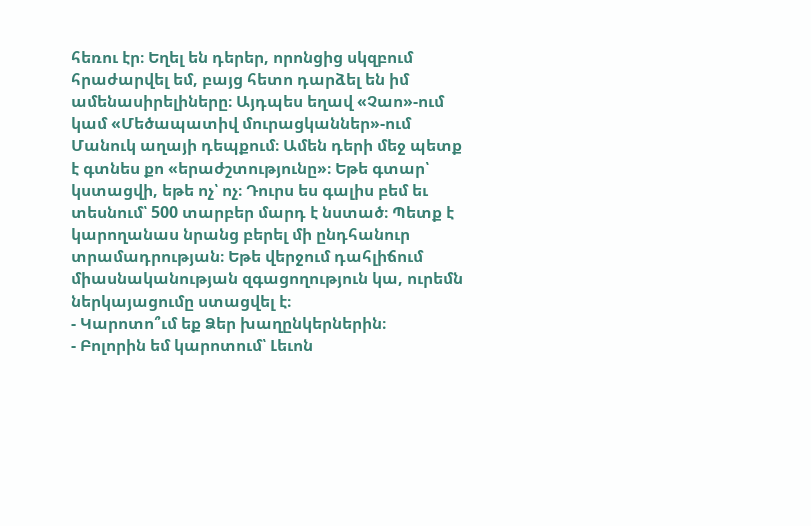հեռու էր։ Եղել են դերեր, որոնցից սկզբում հրաժարվել եմ, բայց հետո դարձել են իմ ամենասիրելիները։ Այդպես եղավ «Չաո»-ում կամ «Մեծապատիվ մուրացկաններ»-ում Մանուկ աղայի դեպքում։ Ամեն դերի մեջ պետք է գտնես քո «երաժշտությունը»։ Եթե գտար՝ կստացվի, եթե ոչ՝ ոչ։ Դուրս ես գալիս բեմ եւ տեսնում՝ 500 տարբեր մարդ է նստած։ Պետք է կարողանաս նրանց բերել մի ընդհանուր տրամադրության։ Եթե վերջում դահլիճում միասնականության զգացողություն կա, ուրեմն ներկայացումը ստացվել է։
- Կարոտո՞ւմ եք Ձեր խաղընկերներին։
- Բոլորին եմ կարոտում՝ Լեւոն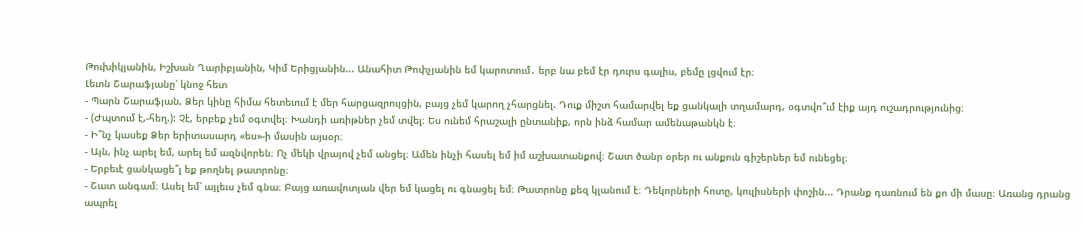Թուխիկյանին, Իշխան Ղարիբյանին, Կիմ Երիցյանին... Անահիտ Թոփչյանին եմ կարոտում․ երբ նա բեմ էր դուրս գալիս, բեմը լցվում էր։
Լեւոն Շարաֆյանը՝ կնոջ հետ
- Պարն Շարաֆյան, Ձեր կինը հիմա հետեւում է մեր հարցազրույցին, բայց չեմ կարող չհարցնել. Դուք միշտ համարվել եք ցանկալի տղամարդ, օգտվո՞ւմ էիք այդ ուշադրությունից։
- (Ժպտում է,-հեղ.): Չէ, երբեք չեմ օգտվել։ Խանդի առիթներ չեմ տվել։ Ես ունեմ հրաշալի ընտանիք, որն ինձ համար ամենաթանկն է։
- Ի՞նչ կասեք Ձեր երիտասարդ «ես»-ի մասին այսօր։
- Այն, ինչ արել եմ, արել եմ ազնվորեն։ Ոչ մեկի վրայով չեմ անցել։ Ամեն ինչի հասել եմ իմ աշխատանքով։ Շատ ծանր օրեր ու անքուն գիշերներ եմ ունեցել։
- Երբեւէ ցանկացե՞լ եք թողնել թատրոնը։
- Շատ անգամ։ Ասել եմ՝ այլեւս չեմ գնա։ Բայց առավոտյան վեր եմ կացել ու գնացել եմ։ Թատրոնը քեզ կլանում է։ Դեկորների հոտը, կուլիսների փոշին... Դրանք դառնում են քո մի մասը։ Առանց դրանց ապրել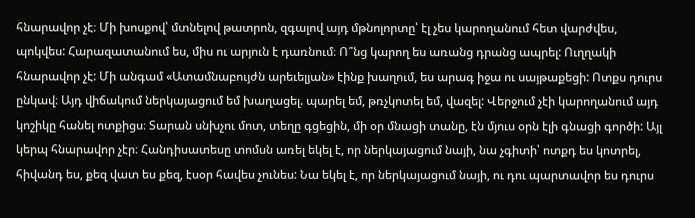հնարավոր չէ։ Մի խոսքով՝ մտնելով թատրոն, զգալով այդ մթնոլորտը՝ էլ չես կարողանում հետ վարժվես, պոկվես: Հարազատանում ես, միս ու արյուն է դառնում։ Ո՞նց կարող ես առանց դրանց ապրել: Ուղղակի հնարավոր չէ: Մի անգամ «Ատամնաբույժն արեւելյան» էինք խաղում, ես արագ իջա ու սայթաքեցի: Ոտքս դուրս ընկավ։ Այդ վիճակում ներկայացում եմ խաղացել. պարել եմ, թռչկոտել եմ, վազել: Վերջում չէի կարողանում այդ կոշիկը հանել ոտքիցս։ Տարան սնխչու մոտ, տեղը գցեցին, մի օր մնացի տանը, էն մյուս օրն էլի գնացի գործի: Այլ կերպ հնարավոր չէր։ Հանդիսատեսը տոմսն առել եկել է, որ ներկայացում նայի, նա չգիտի՝ ոտքդ ես կոտրել, հիվանդ ես, քեզ վատ ես քեզ, էսօր հավես չունես: Նա եկել է, որ ներկայացում նայի, ու դու պարտավոր ես դուրս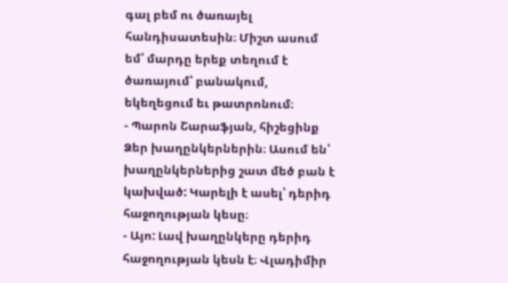գալ բեմ ու ծառայել հանդիսատեսին։ Միշտ ասում եմ՝ մարդը երեք տեղում է ծառայում՝ բանակում, եկեղեցում եւ թատրոնում։
- Պարոն Շարաֆյան, հիշեցինք Ձեր խաղընկերներին։ Ասում են՝ խաղընկերներից շատ մեծ բան է կախված: Կարելի է ասել՝ դերիդ հաջողության կեսը։
- Այո: Լավ խաղընկերը դերիդ հաջողության կեսն է։ Վլադիմիր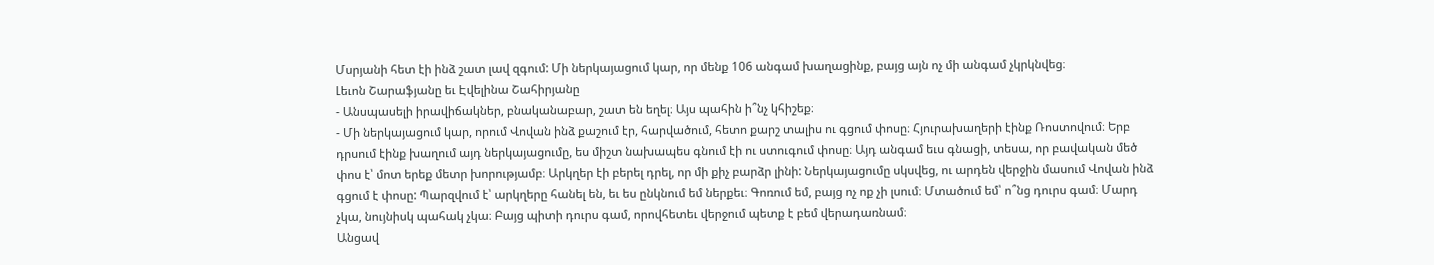Մսրյանի հետ էի ինձ շատ լավ զգում: Մի ներկայացում կար, որ մենք 106 անգամ խաղացինք, բայց այն ոչ մի անգամ չկրկնվեց։
Լեւոն Շարաֆյանը եւ Էվելինա Շահիրյանը
- Անսպասելի իրավիճակներ, բնականաբար, շատ են եղել։ Այս պահին ի՞նչ կհիշեք։
- Մի ներկայացում կար, որում Վովան ինձ քաշում էր, հարվածում, հետո քարշ տալիս ու գցում փոսը։ Հյուրախաղերի էինք Ռոստովում։ Երբ դրսում էինք խաղում այդ ներկայացումը, ես միշտ նախապես գնում էի ու ստուգում փոսը։ Այդ անգամ եւս գնացի, տեսա, որ բավական մեծ փոս է՝ մոտ երեք մետր խորությամբ։ Արկղեր էի բերել դրել, որ մի քիչ բարձր լինի: Ներկայացումը սկսվեց, ու արդեն վերջին մասում Վովան ինձ գցում է փոսը: Պարզվում է՝ արկղերը հանել են, եւ ես ընկնում եմ ներքեւ։ Գոռում եմ, բայց ոչ ոք չի լսում։ Մտածում եմ՝ ո՞նց դուրս գամ։ Մարդ չկա, նույնիսկ պահակ չկա։ Բայց պիտի դուրս գամ, որովհետեւ վերջում պետք է բեմ վերադառնամ։
Անցավ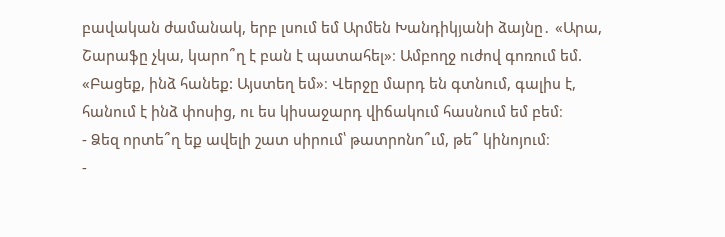բավական ժամանակ, երբ լսում եմ Արմեն Խանդիկյանի ձայնը․ «Արա, Շարաֆը չկա, կարո՞ղ է բան է պատահել»։ Ամբողջ ուժով գոռում եմ. «Բացեք, ինձ հանեք: Այստեղ եմ»։ Վերջը մարդ են գտնում, գալիս է, հանում է ինձ փոսից, ու ես կիսաջարդ վիճակում հասնում եմ բեմ։
- Ձեզ որտե՞ղ եք ավելի շատ սիրում՝ թատրոնո՞ւմ, թե՞ կինոյում։
-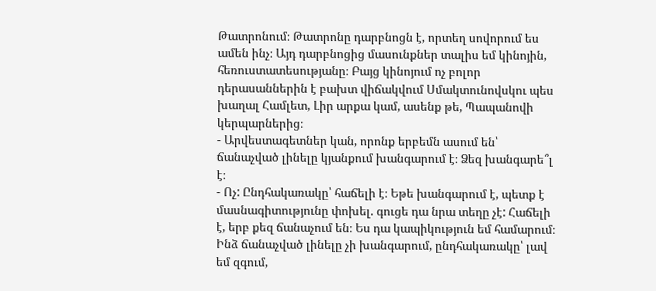Թատրոնում։ Թատրոնը դարբնոցն է, որտեղ սովորում ես ամեն ինչ։ Այդ դարբնոցից մասունքներ տալիս եմ կինոյին, հեռուստատեսությանը։ Բայց կինոյում ոչ բոլոր դերասաններին է բախտ վիճակվում Սմակտունովսկու պես խաղալ Համլետ, Լիր արքա կամ, ասենք թե, Պապանովի կերպարներից։
- Արվեստագետներ կան, որոնք երբեմն ասում են՝ ճանաչված լինելը կյանքում խանգարում է։ Ձեզ խանգարե՞լ է։
- Ոչ: Ընդհակառակը՝ հաճելի է։ Եթե խանգարում է, պետք է մասնագիտությունը փոխել. գուցե դա նրա տեղը չէ: Հաճելի է, երբ քեզ ճանաչում են։ Ես դա կապիկություն եմ համարում։ Ինձ ճանաչված լինելը չի խանգարում, ընդհակառակը՝ լավ եմ զգում,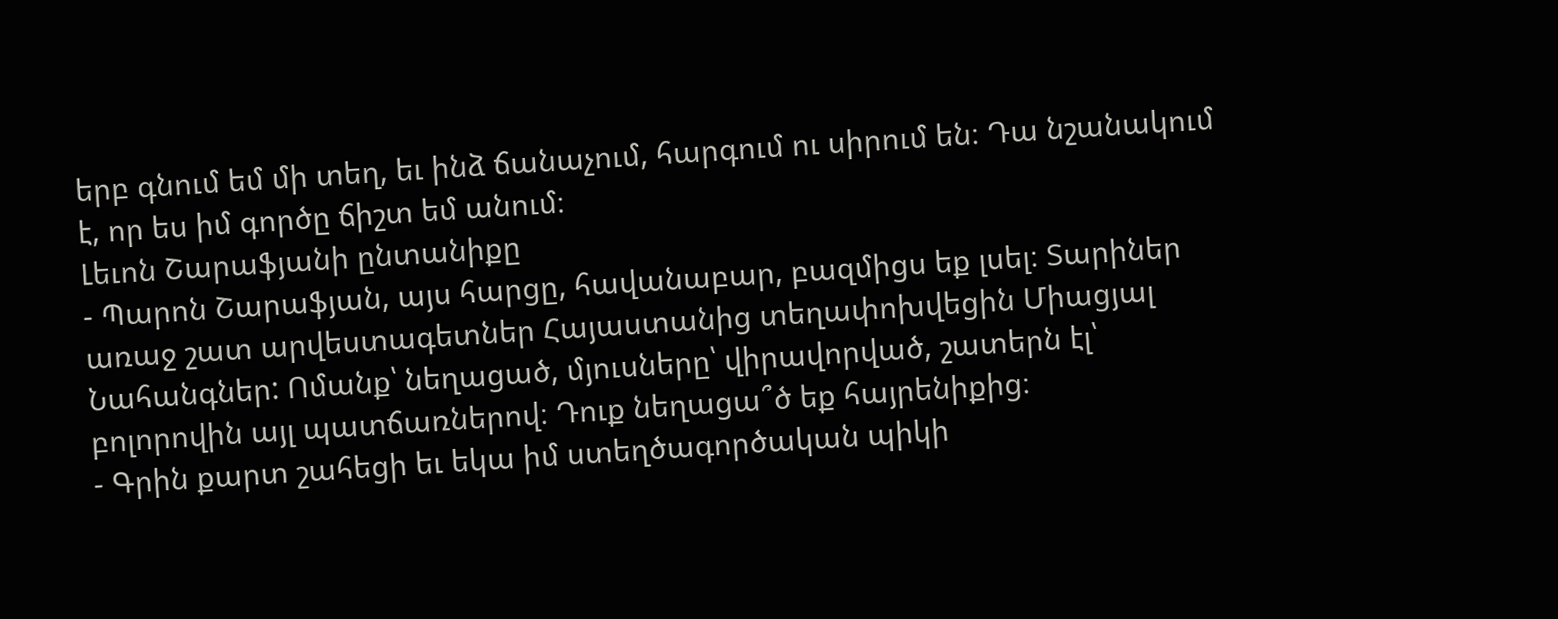երբ գնում եմ մի տեղ, եւ ինձ ճանաչում, հարգում ու սիրում են։ Դա նշանակում է, որ ես իմ գործը ճիշտ եմ անում։
Լեւոն Շարաֆյանի ընտանիքը
- Պարոն Շարաֆյան, այս հարցը, հավանաբար, բազմիցս եք լսել։ Տարիներ առաջ շատ արվեստագետներ Հայաստանից տեղափոխվեցին Միացյալ Նահանգներ: Ոմանք՝ նեղացած, մյուսները՝ վիրավորված, շատերն էլ՝ բոլորովին այլ պատճառներով։ Դուք նեղացա՞ծ եք հայրենիքից։
- Գրին քարտ շահեցի եւ եկա իմ ստեղծագործական պիկի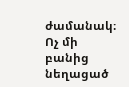ժամանակ։ Ոչ մի բանից նեղացած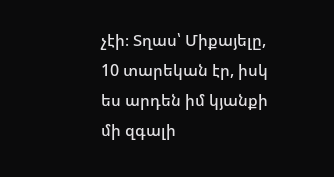չէի։ Տղաս՝ Միքայելը, 10 տարեկան էր, իսկ ես արդեն իմ կյանքի մի զգալի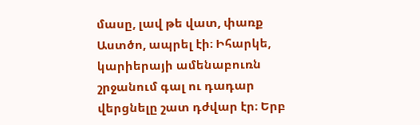մասը, լավ թե վատ, փառք Աստծո, ապրել էի։ Իհարկե, կարիերայի ամենաբուռն շրջանում գալ ու դադար վերցնելը շատ դժվար էր։ Երբ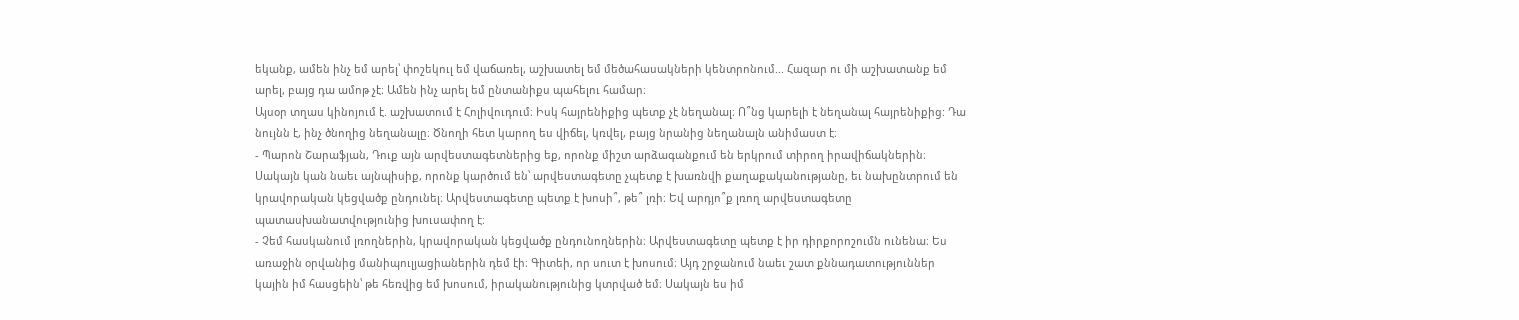եկանք, ամեն ինչ եմ արել՝ փոշեկուլ եմ վաճառել, աշխատել եմ մեծահասակների կենտրոնում... Հազար ու մի աշխատանք եմ արել, բայց դա ամոթ չէ։ Ամեն ինչ արել եմ ընտանիքս պահելու համար։
Այսօր տղաս կինոյում է. աշխատում է Հոլիվուդում։ Իսկ հայրենիքից պետք չէ նեղանալ։ Ո՞նց կարելի է նեղանալ հայրենիքից: Դա նույնն է, ինչ ծնողից նեղանալը։ Ծնողի հետ կարող ես վիճել, կռվել, բայց նրանից նեղանալն անիմաստ է։
- Պարոն Շարաֆյան, Դուք այն արվեստագետներից եք, որոնք միշտ արձագանքում են երկրում տիրող իրավիճակներին։ Սակայն կան նաեւ այնպիսիք, որոնք կարծում են՝ արվեստագետը չպետք է խառնվի քաղաքականությանը, եւ նախընտրում են կրավորական կեցվածք ընդունել։ Արվեստագետը պետք է խոսի՞, թե՞ լռի։ Եվ արդյո՞ք լռող արվեստագետը պատասխանատվությունից խուսափող է։
- Չեմ հասկանում լռողներին, կրավորական կեցվածք ընդունողներին։ Արվեստագետը պետք է իր դիրքորոշումն ունենա։ Ես առաջին օրվանից մանիպուլյացիաներին դեմ էի։ Գիտեի, որ սուտ է խոսում։ Այդ շրջանում նաեւ շատ քննադատություններ կային իմ հասցեին՝ թե հեռվից եմ խոսում, իրականությունից կտրված եմ։ Սակայն ես իմ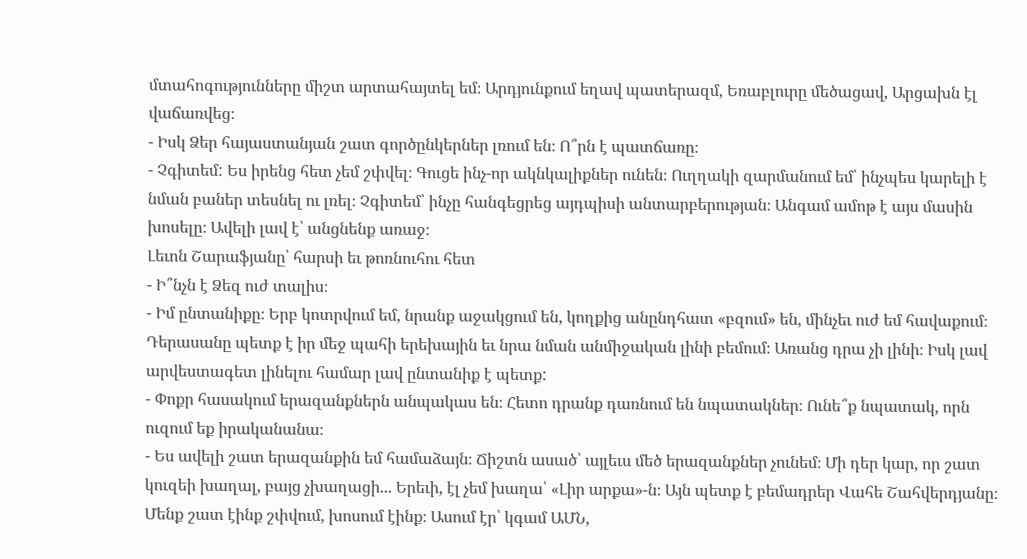մտահոգությունները միշտ արտահայտել եմ։ Արդյունքում եղավ պատերազմ, Եռաբլուրը մեծացավ, Արցախն էլ վաճառվեց։
- Իսկ Ձեր հայաստանյան շատ գործընկերներ լռում են։ Ո՞րն է պատճառը։
- Չգիտեմ: Ես իրենց հետ չեմ շփվել։ Գուցե ինչ-որ ակնկալիքներ ունեն։ Ուղղակի զարմանում եմ՝ ինչպես կարելի է նման բաներ տեսնել ու լռել։ Չգիտեմ՝ ինչը հանգեցրեց այդպիսի անտարբերության։ Անգամ ամոթ է այս մասին խոսելը։ Ավելի լավ է՝ անցնենք առաջ։
Լեւոն Շարաֆյանը՝ հարսի եւ թոռնուհու հետ
- Ի՞նչն է Ձեզ ուժ տալիս։
- Իմ ընտանիքը։ Երբ կոտրվում եմ, նրանք աջակցում են, կողքից անընդհատ «բզում» են, մինչեւ ուժ եմ հավաքում։ Դերասանը պետք է իր մեջ պահի երեխային եւ նրա նման անմիջական լինի բեմում։ Առանց դրա չի լինի։ Իսկ լավ արվեստագետ լինելու համար լավ ընտանիք է պետք:
- Փոքր հասակում երազանքներն անպակաս են։ Հետո դրանք դառնում են նպատակներ։ Ունե՞ք նպատակ, որն ուզում եք իրականանա։
- Ես ավելի շատ երազանքին եմ համաձայն։ Ճիշտն ասած՝ այլեւս մեծ երազանքներ չունեմ։ Մի դեր կար, որ շատ կուզեի խաղալ, բայց չխաղացի... Երեւի, էլ չեմ խաղա՝ «Լիր արքա»-ն։ Այն պետք է բեմադրեր Վահե Շահվերդյանը։ Մենք շատ էինք շփվում, խոսում էինք։ Ասում էր՝ կգամ ԱՄՆ,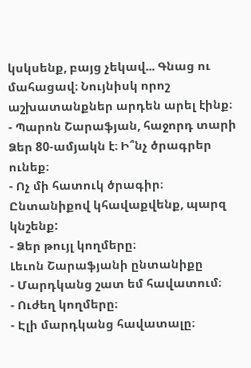կսկսենք, բայց չեկավ... Գնաց ու մահացավ։ Նույնիսկ որոշ աշխատանքներ արդեն արել էինք։
- Պարոն Շարաֆյան, հաջորդ տարի Ձեր 80-ամյակն է։ Ի՞նչ ծրագրեր ունեք։
- Ոչ մի հատուկ ծրագիր։ Ընտանիքով կհավաքվենք, պարզ կնշենք:
- Ձեր թույլ կողմերը։
Լեւոն Շարաֆյանի ընտանիքը
- Մարդկանց շատ եմ հավատում։
- Ուժեղ կողմերը։
- Էլի մարդկանց հավատալը։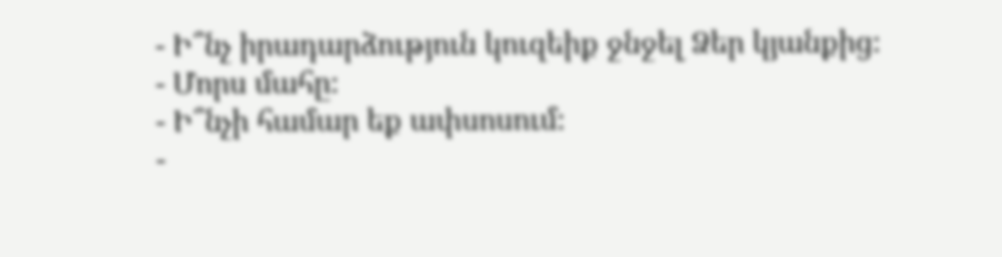- Ի՞նչ իրադարձություն կուզեիք ջնջել Ձեր կյանքից։
- Մորս մահը։
- Ի՞նչի համար եք ափսոսում։
-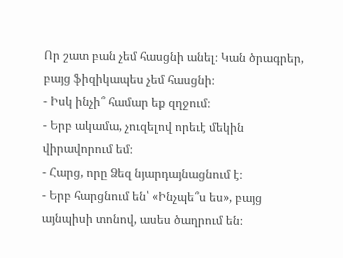Որ շատ բան չեմ հասցնի անել։ Կան ծրագրեր, բայց ֆիզիկապես չեմ հասցնի։
- Իսկ ինչի՞ համար եք զղջում։
- Երբ ակամա, չուզելով որեւէ մեկին վիրավորում եմ։
- Հարց, որը Ձեզ նյարդայնացնում է։
- Երբ հարցնում են՝ «Ինչպե՞ս ես», բայց այնպիսի տոնով, ասես ծաղրում են։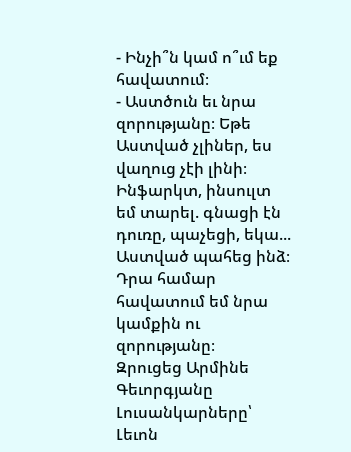- Ինչի՞ն կամ ո՞ւմ եք հավատում։
- Աստծուն եւ նրա զորությանը։ Եթե Աստված չլիներ, ես վաղուց չէի լինի։ Ինֆարկտ, ինսուլտ եմ տարել. գնացի էն դուռը, պաչեցի, եկա... Աստված պահեց ինձ։ Դրա համար հավատում եմ նրա կամքին ու զորությանը։
Զրուցեց Արմինե Գեւորգյանը
Լուսանկարները՝ Լեւոն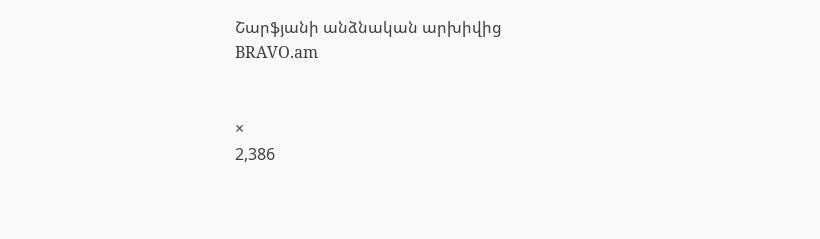Շարֆյանի անձնական արխիվից
BRAVO.am


×
2,386